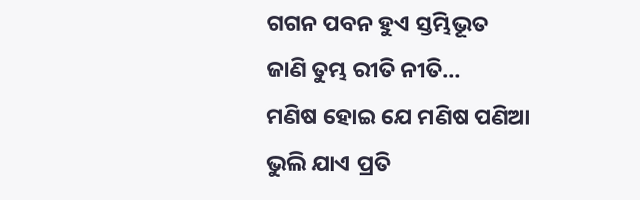ଗଗନ ପବନ ହୁଏ ସ୍ତମ୍ଭିଭୂତ
ଜାଣି ତୁମ୍ଭ ରୀତି ନୀତି…
ମଣିଷ ହୋଇ ଯେ ମଣିଷ ପଣିଆ
ଭୁଲି ଯାଏ ପ୍ରତି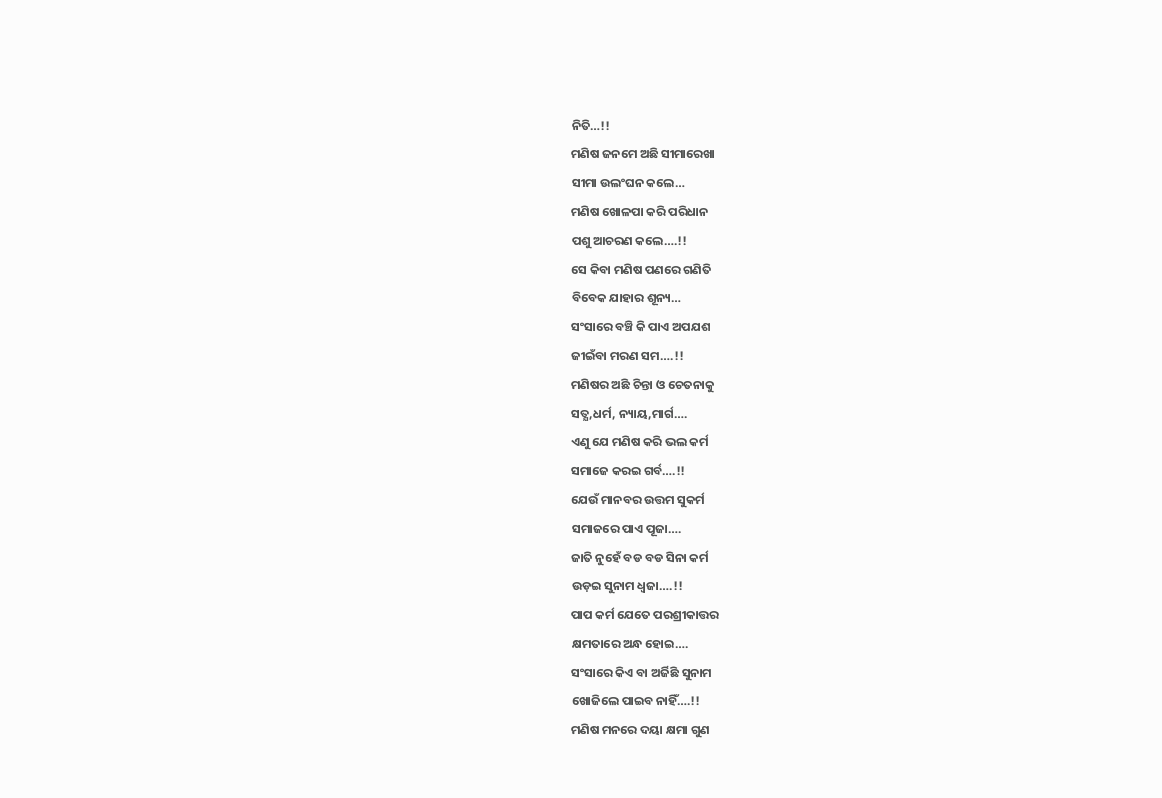ନିତି…!!
ମଣିଷ ଜନମେ ଅଛି ସୀମାରେଖା
ସୀମା ଉଲଂଘନ କଲେ…
ମଣିଷ ଖୋଳପା କରି ପରିଧାନ
ପଶୁ ଆଚରଣ କଲେ….!!
ସେ କିବା ମଣିଷ ପଣରେ ଗଣିତି
ବିବେକ ଯାହାର ଶୂନ୍ୟ…
ସଂସାରେ ବଞ୍ଚି କି ପାଏ ଅପଯଶ
ଜୀଇଁବା ମରଣ ସମ….!!
ମଣିଷର ଅଛି ଚିନ୍ତା ଓ ଚେତନାକୁ
ସତ୍ଯ,ଧର୍ମ, ନ୍ୟାୟ,ମାର୍ଗ….
ଏଣୁ ଯେ ମଣିଷ କରି ଭଲ କର୍ମ
ସମାଜେ କରଇ ଗର୍ବ….!!
ଯେଉଁ ମାନବର ଉତ୍ତମ ସୁକର୍ମ
ସମାଜରେ ପାଏ ପୂଜା….
ଜାତି ନୁହେଁ ବଡ ବଡ ସିନା କର୍ମ
ଉଡ଼ଇ ସୁନାମ ଧ୍ବଜା….!!
ପାପ କର୍ମ ଯେତେ ପରଶ୍ରୀକାତ୍ତର
କ୍ଷମତାରେ ଅନ୍ଧ ହୋଇ….
ସଂସାରେ କିଏ ବା ଅର୍ଜିଛି ସୁନାମ
ଖୋଜିଲେ ପାଇବ ନାହିଁ….!!
ମଣିଷ ମନରେ ଦୟା କ୍ଷମା ଗୁଣ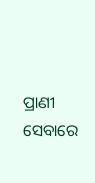ପ୍ରାଣୀ ସେବାରେ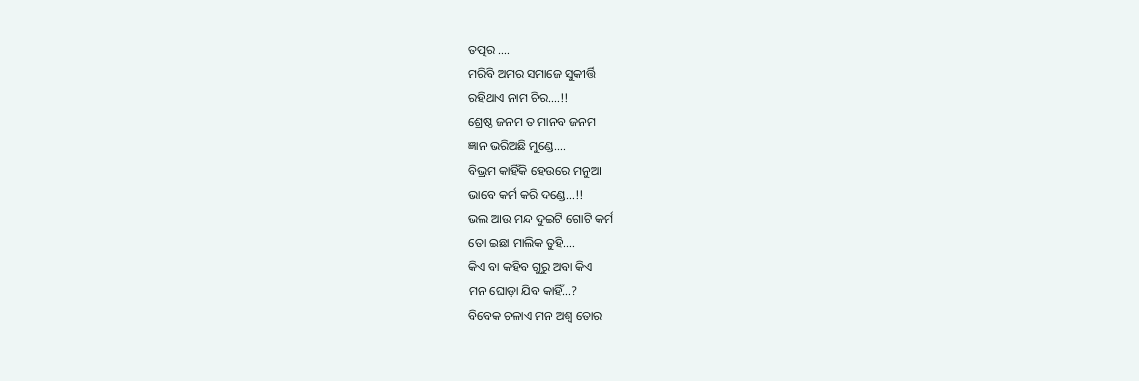ତତ୍ପର ….
ମରିବି ଅମର ସମାଜେ ସୁକୀର୍ତ୍ତି
ରହିଥାଏ ନାମ ଚିର….!!
ଶ୍ରେଷ୍ଠ ଜନମ ତ ମାନବ ଜନମ
ଜ୍ଞାନ ଭରିଅଛି ମୁଣ୍ଡେ….
ବିଭ୍ରମ କାହିଁକି ହେଉରେ ମନୁଆ
ଭାବେ କର୍ମ କରି ଦଣ୍ଡେ…!!
ଭଲ ଆଉ ମନ୍ଦ ଦୁଇଟି ଗୋଟି କର୍ମ
ତୋ ଇଛା ମାଲିକ ତୁହି….
କିଏ ବା କହିବ ଗୁରୁ ଅବା କିଏ
ମନ ଘୋଡ଼ା ଯିବ କାହିଁ…?
ବିବେକ ଚଳାଏ ମନ ଅଶ୍ଵ ତୋର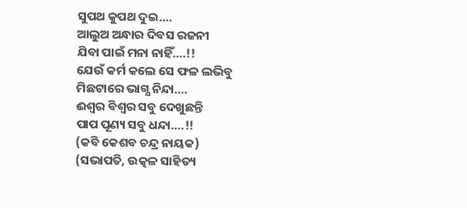ସୁପଥ କୁପଥ ଦୁଇ….
ଆଲୁଅ ଅନ୍ଧାର ଦିବସ ରଜନୀ
ଯିବା ପାଇଁ ମନା ନାହିଁ….!!
ଯେଉଁ କର୍ମ କଲେ ସେ ଫଳ ଲଭିବୁ
ମିଛଟାରେ ଭାଗ୍ଯ ନିନ୍ଦା….
ଈଶ୍ବର ବିଶ୍ବର ସବୁ ଦେଖୁଛନ୍ତି
ପାପ ପୂଣ୍ୟ ସବୁ ଧନ୍ଦା….!!
(କବି କେଶବ ଚନ୍ଦ୍ର ନାୟକ)
(ସଭାପତି, ଉତ୍କଳ ସାହିତ୍ୟ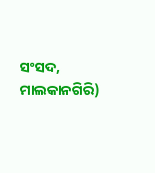ସଂସଦ, ମାଲକାନଗିରି)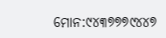ମୋନ:୯୪୩୭୭୭୯୪୪୭